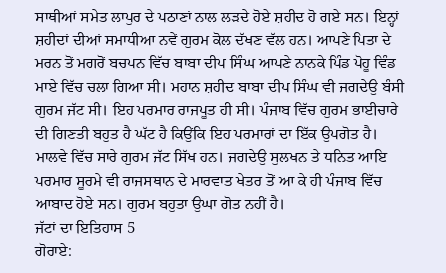ਸਾਥੀਆਂ ਸਮੇਤ ਲਾਪੁਰ ਦੇ ਪਠਾਣਾਂ ਨਾਲ ਲੜਦੇ ਹੋਏ ਸ਼ਹੀਦ ਹੋ ਗਏ ਸਨ। ਇਨ੍ਹਾਂ ਸ਼ਹੀਦਾਂ ਦੀਆਂ ਸਮਾਧੀਆ ਨਵੇਂ ਗੁਰਮ ਕੋਲ ਦੱਖਣ ਵੱਲ ਹਨ। ਆਪਣੇ ਪਿਤਾ ਦੇ ਮਰਨ ਤੋਂ ਮਗਰੋਂ ਬਚਪਨ ਵਿੱਚ ਬਾਬਾ ਦੀਪ ਸਿੰਘ ਆਪਣੇ ਨਾਨਕੇ ਪਿੰਡ ਪੋਹੂ ਵਿੰਡ ਮਾਏ ਵਿੱਚ ਚਲਾ ਗਿਆ ਸੀ। ਮਹਾਨ ਸ਼ਹੀਦ ਬਾਬਾ ਦੀਪ ਸਿੰਘ ਵੀ ਜਗਦੇਉ ਬੰਸੀ ਗੁਰਮ ਜੱਟ ਸੀ। ਇਹ ਪਰਮਾਰ ਰਾਜਪੂਤ ਹੀ ਸੀ। ਪੰਜਾਬ ਵਿੱਚ ਗੁਰਮ ਭਾਈਚਾਰੇ ਦੀ ਗਿਣਤੀ ਬਹੁਤ ਹੈ ਘੱਟ ਹੈ ਕਿਉਂਕਿ ਇਹ ਪਰਮਾਰਾਂ ਦਾ ਇੱਕ ਉਪਗੋਤ ਹੈ। ਮਾਲਵੇ ਵਿੱਚ ਸਾਰੇ ਗੁਰਮ ਜੱਟ ਸਿੱਖ ਹਨ। ਜਗਦੇਉ ਸੁਲਖਨ ਤੇ ਧਨਿਤ ਆਇ ਪਰਮਾਰ ਸੂਰਮੇ ਵੀ ਰਾਜਸਥਾਨ ਦੇ ਮਾਰਵਾਤ ਖੇਤਰ ਤੋਂ ਆ ਕੇ ਹੀ ਪੰਜਾਬ ਵਿੱਚ ਆਬਾਦ ਹੋਏ ਸਨ। ਗੁਰਮ ਬਹੁਤਾ ਉਘਾ ਗੋਤ ਨਹੀਂ ਹੈ।
ਜੱਟਾਂ ਦਾ ਇਤਿਹਾਸ 5
ਗੋਰਾਏ: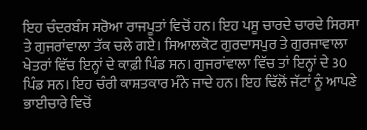ਇਹ ਚੰਦਰਬੰਸ ਸਰੋਆ ਰਾਜਪੂਤਾਂ ਵਿਚੋਂ ਹਨ। ਇਹ ਪਸੂ ਚਾਰਦੇ ਚਾਰਦੇ ਸਿਰਸਾ ਤੇ ਗੁਜਰਾਂਵਾਲਾ ਤੱਕ ਚਲੇ ਗਏ। ਸਿਆਲਕੋਟ ਗੁਰਦਾਸਪੁਰ ਤੇ ਗੁਰਜਾਵਾਲਾ ਖੇਤਰਾਂ ਵਿੱਚ ਇਨ੍ਹਾਂ ਦੇ ਕਾਫ਼ੀ ਪਿੰਡ ਸਨ। ਗੁਜਰਾਂਵਾਲਾ ਵਿੱਚ ਤਾਂ ਇਨ੍ਹਾਂ ਦੇ 30 ਪਿੰਡ ਸਨ। ਇਹ ਚੰਰੀ ਕਾਸ਼ਤਕਾਰ ਮੰਨੇ ਜਾਦੇ ਹਨ। ਇਹ ਢਿੱਲੋਂ ਜੱਟਾਂ ਨੂੰ ਆਪਣੇ ਭਾਈਚਾਰੇ ਵਿਚੋਂ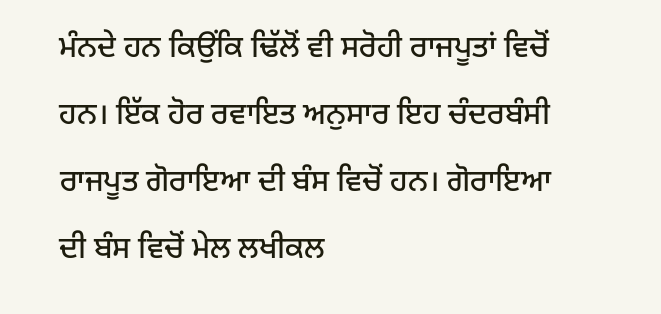ਮੰਨਦੇ ਹਨ ਕਿਉਂਕਿ ਢਿੱਲੋਂ ਵੀ ਸਰੋਹੀ ਰਾਜਪੂਤਾਂ ਵਿਚੋਂ ਹਨ। ਇੱਕ ਹੋਰ ਰਵਾਇਤ ਅਨੁਸਾਰ ਇਹ ਚੰਦਰਬੰਸੀ ਰਾਜਪੂਤ ਗੋਰਾਇਆ ਦੀ ਬੰਸ ਵਿਚੋਂ ਹਨ। ਗੋਰਾਇਆ ਦੀ ਬੰਸ ਵਿਚੋਂ ਮੇਲ ਲਖੀਕਲ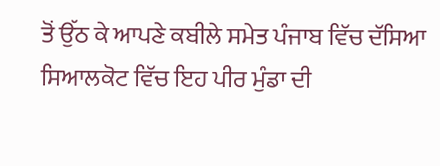ਤੋਂ ਉੱਠ ਕੇ ਆਪਣੇ ਕਬੀਲੇ ਸਮੇਤ ਪੰਜਾਬ ਵਿੱਚ ਦੱਸਿਆ ਸਿਆਲਕੋਟ ਵਿੱਚ ਇਹ ਪੀਰ ਮੁੰਡਾ ਦੀ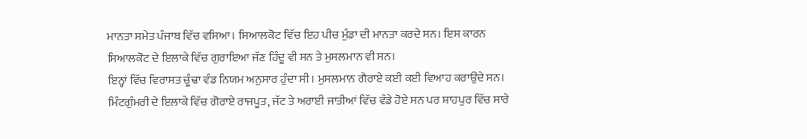ਮਾਨਤਾ ਸਮੇਤ ਪੰਜਾਬ ਵਿੱਚ ਵਸਿਆ। ਸਿਆਲਕੋਟ ਵਿੱਚ ਇਹ ਪੀਚ ਮੁੰਡਾ ਦੀ ਮਾਨਤਾ ਕਰਦੇ ਸਨ। ਇਸ ਕਾਰਨ ਸਿਆਲਕੋਟ ਦੇ ਇਲਾਕੇ ਵਿੱਚ ਗੁਰਾਇਆ ਜੱਣ ਹਿੰਦੂ ਵੀ ਸਨ ਤੇ ਮੁਸਲਮਾਨ ਵੀ ਸਨ।
ਇਨ੍ਹਾਂ ਵਿੱਚ ਵਿਰਾਸਤ ਚੂੰਢਾ ਵੰਡ ਨਿਯਮ ਅਨੁਸਾਰ ਹੁੰਦਾ ਸੀ। ਮੁਸਲਮਾਨ ਗੈਰਾਏ ਕਈ ਕਈ ਵਿਆਹ ਕਰਾਉਂਦੇ ਸਨ। ਮਿੰਟਗੁੰਮਰੀ ਦੇ ਇਲਾਕੇ ਵਿੱਚ ਗੋਰਾਏ ਰਾਜਪੂਤ, ਜੱਟ ਤੇ ਅਰਾਈ ਜਾਤੀਆਂ ਵਿੱਚ ਵੰਡੇ ਹੋਏ ਸਨ ਪਰ ਸ਼ਾਹਪੁਰ ਵਿੱਚ ਸਾਰੇ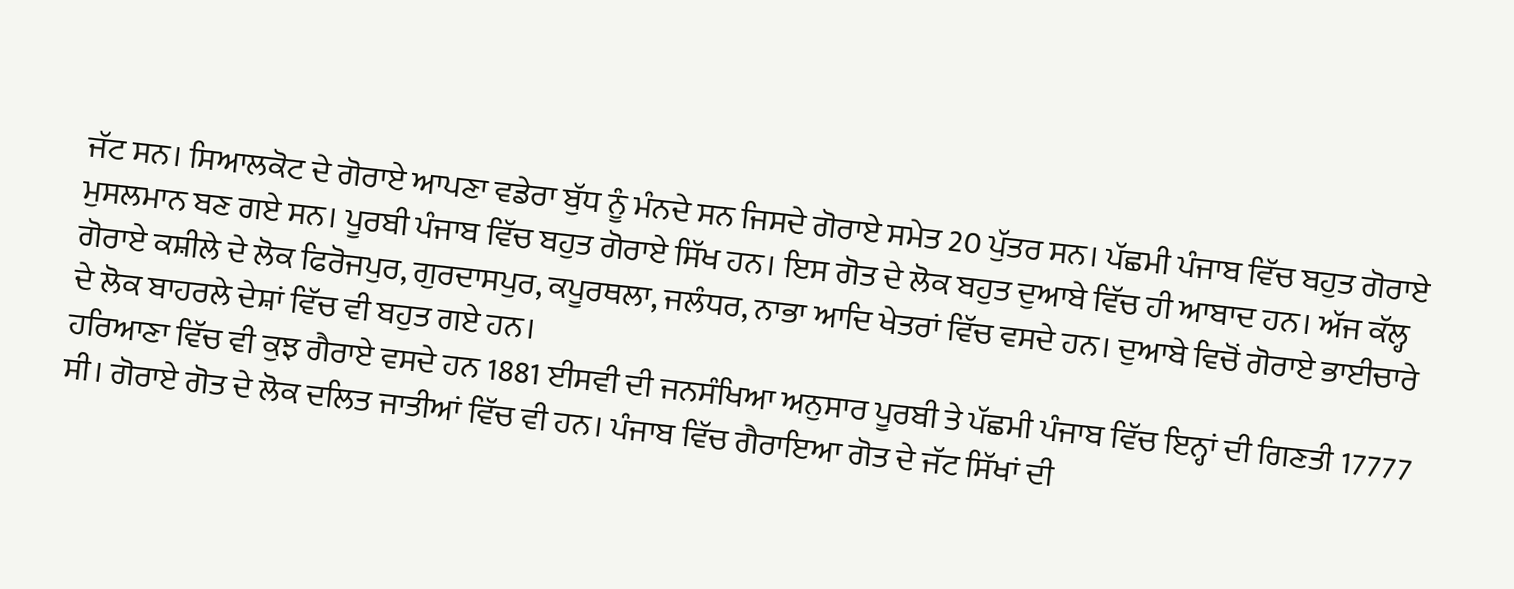ਜੱਟ ਸਨ। ਸਿਆਲਕੋਟ ਦੇ ਗੋਰਾਏ ਆਪਣਾ ਵਡੇਰਾ ਬੁੱਧ ਨੂੰ ਮੰਨਦੇ ਸਨ ਜਿਸਦੇ ਗੋਰਾਏ ਸਮੇਤ 20 ਪੁੱਤਰ ਸਨ। ਪੱਛਮੀ ਪੰਜਾਬ ਵਿੱਚ ਬਹੁਤ ਗੋਰਾਏ ਮੁਸਲਮਾਨ ਬਣ ਗਏ ਸਨ। ਪੂਰਬੀ ਪੰਜਾਬ ਵਿੱਚ ਬਹੁਤ ਗੋਰਾਏ ਸਿੱਖ ਹਨ। ਇਸ ਗੋਤ ਦੇ ਲੋਕ ਬਹੁਤ ਦੁਆਬੇ ਵਿੱਚ ਹੀ ਆਬਾਦ ਹਨ। ਅੱਜ ਕੱਲ੍ਹ ਗੋਰਾਏ ਕਸ਼ੀਲੇ ਦੇ ਲੋਕ ਫਿਰੋਜਪੁਰ, ਗੁਰਦਾਸਪੁਰ, ਕਪੂਰਥਲਾ, ਜਲੰਧਰ, ਨਾਭਾ ਆਦਿ ਖੇਤਰਾਂ ਵਿੱਚ ਵਸਦੇ ਹਨ। ਦੁਆਬੇ ਵਿਚੋਂ ਗੋਰਾਏ ਭਾਈਚਾਰੇ ਦੇ ਲੋਕ ਬਾਹਰਲੇ ਦੇਸ਼ਾਂ ਵਿੱਚ ਵੀ ਬਹੁਤ ਗਏ ਹਨ।
ਹਰਿਆਣਾ ਵਿੱਚ ਵੀ ਕੁਝ ਗੈਰਾਏ ਵਸਦੇ ਹਨ 1881 ਈਸਵੀ ਦੀ ਜਨਸੰਖਿਆ ਅਨੁਸਾਰ ਪੂਰਬੀ ਤੇ ਪੱਛਮੀ ਪੰਜਾਬ ਵਿੱਚ ਇਨ੍ਹਾਂ ਦੀ ਗਿਣਤੀ 17777 ਸੀ। ਗੋਰਾਏ ਗੋਤ ਦੇ ਲੋਕ ਦਲਿਤ ਜਾਤੀਆਂ ਵਿੱਚ ਵੀ ਹਨ। ਪੰਜਾਬ ਵਿੱਚ ਗੈਰਾਇਆ ਗੋਤ ਦੇ ਜੱਟ ਸਿੱਖਾਂ ਦੀ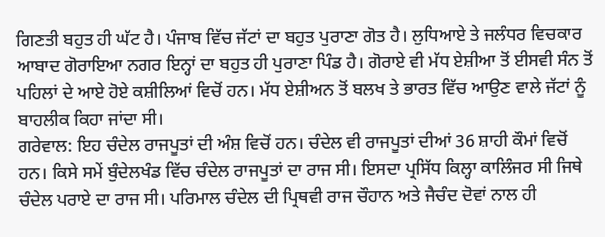ਗਿਣਤੀ ਬਹੁਤ ਹੀ ਘੱਟ ਹੈ। ਪੰਜਾਬ ਵਿੱਚ ਜੱਟਾਂ ਦਾ ਬਹੁਤ ਪੁਰਾਣਾ ਗੋਤ ਹੈ। ਲੁਧਿਆਏ ਤੇ ਜਲੰਧਰ ਵਿਚਕਾਰ ਆਬਾਦ ਗੋਰਾਇਆ ਨਗਰ ਇਨ੍ਹਾਂ ਦਾ ਬਹੁਤ ਹੀ ਪੁਰਾਣਾ ਪਿੰਡ ਹੈ। ਗੋਰਾਏ ਵੀ ਮੱਧ ਏਸ਼ੀਆ ਤੋਂ ਈਸਵੀ ਸੰਨ ਤੋਂ ਪਹਿਲਾਂ ਦੇ ਆਏ ਹੋਏ ਕਸ਼ੀਲਿਆਂ ਵਿਚੋਂ ਹਨ। ਮੱਧ ਏਸ਼ੀਅਨ ਤੋਂ ਬਲਖ ਤੇ ਭਾਰਤ ਵਿੱਚ ਆਉਣ ਵਾਲੇ ਜੱਟਾਂ ਨੂੰ ਬਾਹਲੀਕ ਕਿਹਾ ਜਾਂਦਾ ਸੀ।
ਗਰੇਵਾਲ: ਇਹ ਚੰਦੇਲ ਰਾਜਪੂਤਾਂ ਦੀ ਅੰਸ਼ ਵਿਚੋਂ ਹਨ। ਚੰਦੇਲ ਵੀ ਰਾਜਪੂਤਾਂ ਦੀਆਂ 36 ਸ਼ਾਹੀ ਕੌਮਾਂ ਵਿਚੋਂ ਹਨ। ਕਿਸੇ ਸਮੇਂ ਬੁੰਦੇਲਖੰਡ ਵਿੱਚ ਚੰਦੇਲ ਰਾਜਪੂਤਾਂ ਦਾ ਰਾਜ ਸੀ। ਇਸਦਾ ਪ੍ਰਸਿੱਧ ਕਿਲ੍ਹਾ ਕਾਲਿੰਜਰ ਸੀ ਜਿਥੇ ਚੰਦੇਲ ਪਰਾਏ ਦਾ ਰਾਜ ਸੀ। ਪਰਿਮਾਲ ਚੰਦੇਲ ਦੀ ਪ੍ਰਿਥਵੀ ਰਾਜ ਚੌਹਾਨ ਅਤੇ ਜੈਚੰਦ ਦੋਵਾਂ ਨਾਲ ਹੀ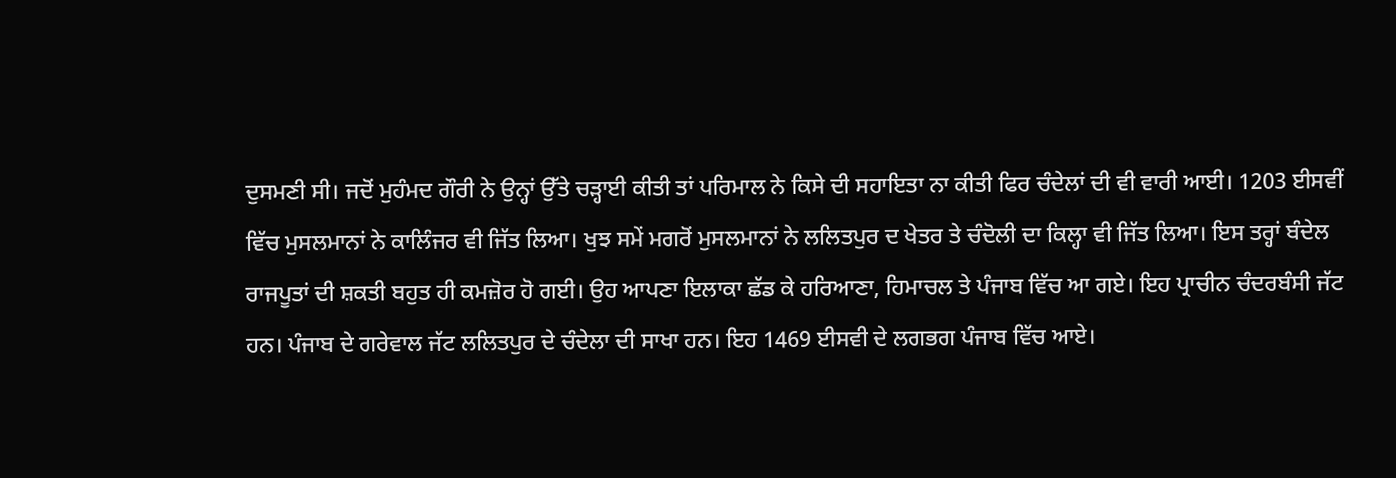ਦੁਸਮਣੀ ਸੀ। ਜਦੋਂ ਮੁਹੰਮਦ ਗੌਰੀ ਨੇ ਉਨ੍ਹਾਂ ਉੱਤੇ ਚੜ੍ਹਾਈ ਕੀਤੀ ਤਾਂ ਪਰਿਮਾਲ ਨੇ ਕਿਸੇ ਦੀ ਸਹਾਇਤਾ ਨਾ ਕੀਤੀ ਫਿਰ ਚੰਦੇਲਾਂ ਦੀ ਵੀ ਵਾਰੀ ਆਈ। 1203 ਈਸਵੀਂ ਵਿੱਚ ਮੁਸਲਮਾਨਾਂ ਨੇ ਕਾਲਿੰਜਰ ਵੀ ਜਿੱਤ ਲਿਆ। ਖੁਝ ਸਮੇਂ ਮਗਰੋਂ ਮੁਸਲਮਾਨਾਂ ਨੇ ਲਲਿਤਪੁਰ ਦ ਖੇਤਰ ਤੇ ਚੰਦੋਲੀ ਦਾ ਕਿਲ੍ਹਾ ਵੀ ਜਿੱਤ ਲਿਆ। ਇਸ ਤਰ੍ਹਾਂ ਬੰਦੇਲ ਰਾਜਪੂਤਾਂ ਦੀ ਸ਼ਕਤੀ ਬਹੁਤ ਹੀ ਕਮਜ਼ੋਰ ਹੋ ਗਈ। ਉਹ ਆਪਣਾ ਇਲਾਕਾ ਛੱਡ ਕੇ ਹਰਿਆਣਾ, ਹਿਮਾਚਲ ਤੇ ਪੰਜਾਬ ਵਿੱਚ ਆ ਗਏ। ਇਹ ਪ੍ਰਾਚੀਨ ਚੰਦਰਬੰਸੀ ਜੱਟ ਹਨ। ਪੰਜਾਬ ਦੇ ਗਰੇਵਾਲ ਜੱਟ ਲਲਿਤਪੁਰ ਦੇ ਚੰਦੇਲਾ ਦੀ ਸਾਖਾ ਹਨ। ਇਹ 1469 ਈਸਵੀ ਦੇ ਲਗਭਗ ਪੰਜਾਬ ਵਿੱਚ ਆਏ।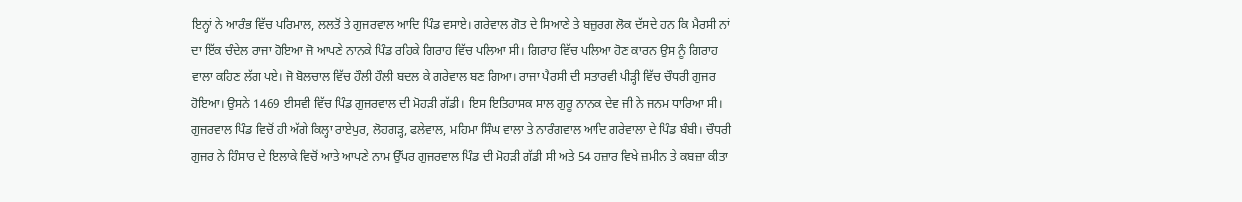ਇਨ੍ਹਾਂ ਨੇ ਆਰੰਭ ਵਿੱਚ ਪਰਿਮਾਲ, ਲਲਤੋਂ ਤੇ ਗੁਜਰਵਾਲ ਆਦਿ ਪਿੰਡ ਵਸਾਏ। ਗਰੇਵਾਲ ਗੋਤ ਦੇ ਸਿਆਣੇ ਤੇ ਬਜ਼ੁਰਗ ਲੋਕ ਦੱਸਦੇ ਹਨ ਕਿ ਮੈਰਸੀ ਨਾਂ ਦਾ ਇੱਕ ਚੰਦੇਲ ਰਾਜਾ ਹੋਇਆ ਜੋ ਆਪਣੇ ਨਾਨਕੇ ਪਿੰਡ ਰਹਿਕੇ ਗਿਰਾਹ ਵਿੱਚ ਪਲਿਆ ਸੀ। ਗਿਰਾਹ ਵਿੱਚ ਪਲਿਆ ਹੋਣ ਕਾਰਨ ਉਸ ਨੂੰ ਗਿਰਾਹ ਵਾਲਾ ਕਹਿਣ ਲੱਗ ਪਏ। ਜੋ ਬੋਲਚਾਲ ਵਿੱਚ ਹੌਲੀ ਹੌਲੀ ਬਦਲ ਕੇ ਗਰੇਵਾਲ ਬਣ ਗਿਆ। ਰਾਜਾ ਪੈਰਸੀ ਦੀ ਸਤਾਰਵੀ ਪੀੜ੍ਹੀ ਵਿੱਚ ਚੌਧਰੀ ਗੁਜਰ ਹੋਇਆ। ਉਸਨੇ 1469 ਈਸਵੀ ਵਿੱਚ ਪਿੰਡ ਗੁਜਰਵਾਲ ਦੀ ਮੋਹੜੀ ਗੱਡੀ। ਇਸ ਇਤਿਹਾਸਕ ਸਾਲ ਗੁਰੂ ਨਾਨਕ ਦੇਵ ਜੀ ਨੇ ਜਨਮ ਧਾਰਿਆ ਸੀ। ਗੁਜਰਵਾਲ ਪਿੰਡ ਵਿਚੋਂ ਹੀ ਅੱਗੇ ਕਿਲ੍ਹਾ ਰਾਏਪੁਰ, ਲੋਹਗੜ੍ਹ, ਫਲੇਵਾਲ, ਮਹਿਮਾ ਸਿੰਘ ਵਾਲਾ ਤੇ ਨਾਰੰਗਵਾਲ ਆਦਿ ਗਰੇਵਾਲਾ ਦੇ ਪਿੰਡ ਬੰਬੀ। ਚੌਧਰੀ ਗੁਜਰ ਨੇ ਹਿੰਸਾਰ ਦੇ ਇਲਾਕੇ ਵਿਚੋਂ ਆਤੇ ਆਪਣੇ ਨਾਮ ਉੱਪਰ ਗੁਜਰਵਾਲ ਪਿੰਡ ਦੀ ਮੋਹੜੀ ਗੱਡੀ ਸੀ ਅਤੇ 54 ਹਜ਼ਾਰ ਵਿਖੇ ਜ਼ਮੀਨ ਤੇ ਕਬਜ਼ਾ ਕੀਤਾ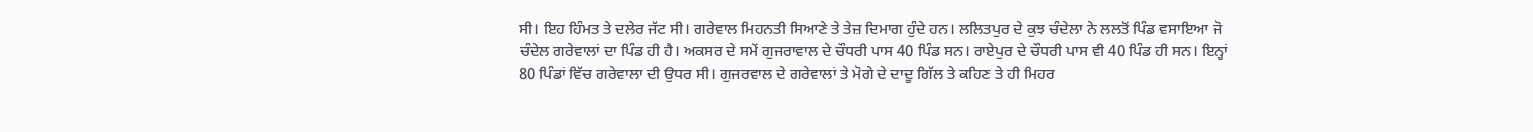ਸੀ। ਇਹ ਹਿੰਮਤ ਤੇ ਦਲੇਰ ਜੱਟ ਸੀ। ਗਰੇਵਾਲ ਮਿਹਨਤੀ ਸਿਆਣੇ ਤੇ ਤੇਜ਼ ਦਿਮਾਗ ਹੁੰਦੇ ਹਨ। ਲਲਿਤਪੁਰ ਦੇ ਕੁਝ ਚੰਦੇਲਾ ਨੇ ਲਲਤੋਂ ਪਿੰਡ ਵਸਾਇਆ ਜੋ ਚੰਦੇਲ ਗਰੇਵਾਲਾਂ ਦਾ ਪਿੰਡ ਹੀ ਹੈ। ਅਕਸਰ ਦੇ ਸਮੇਂ ਗੁਜਰਾਵਾਲ ਦੇ ਚੌਧਰੀ ਪਾਸ 40 ਪਿੰਡ ਸਨ। ਰਾਏਪੁਰ ਦੇ ਚੌਧਰੀ ਪਾਸ ਵੀ 40 ਪਿੰਡ ਹੀ ਸਨ। ਇਨ੍ਹਾਂ 80 ਪਿੰਡਾਂ ਵਿੱਚ ਗਰੇਵਾਲਾ ਦੀ ਉਧਰ ਸੀ। ਗੁਜਰਵਾਲ ਦੇ ਗਰੇਵਾਲਾਂ ਤੇ ਮੋਗੇ ਦੇ ਦਾਦੂ ਗਿੱਲ ਤੇ ਕਹਿਣ ਤੇ ਹੀ ਮਿਹਰ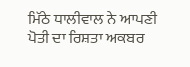ਮਿੱਠੇ ਧਾਲੀਵਾਲ ਨੇ ਆਪਣੀ ਪੋਤੀ ਦਾ ਰਿਸ਼ਤਾ ਅਕਬਰ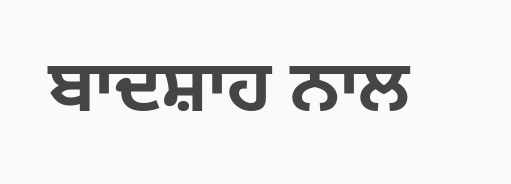ਬਾਦਸ਼ਾਹ ਨਾਲ